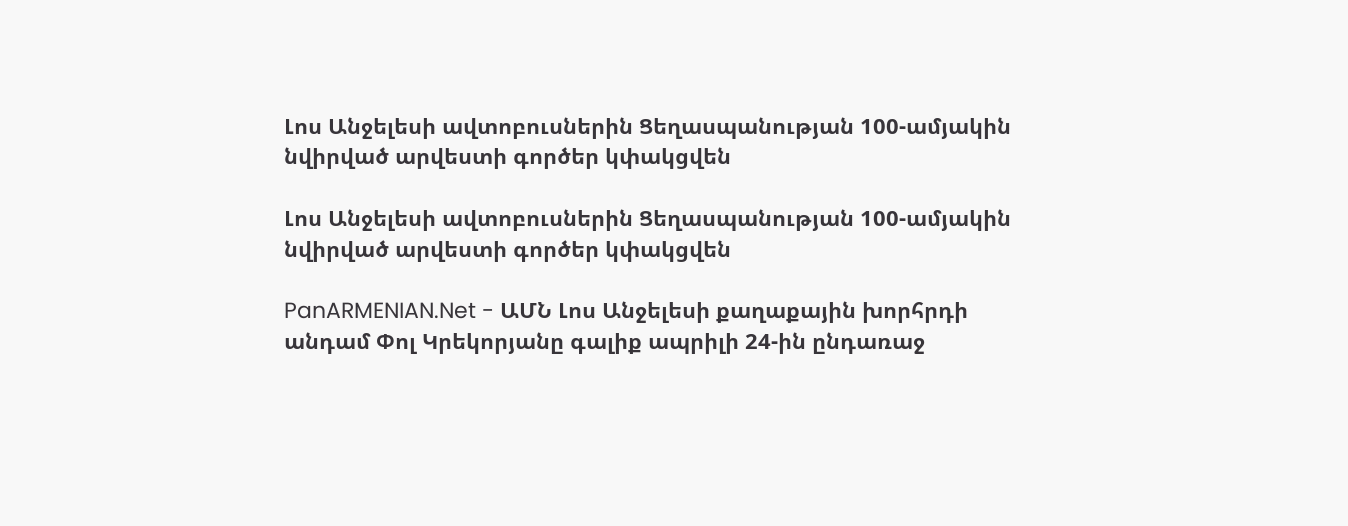Լոս Անջելեսի ավտոբուսներին Ցեղասպանության 100-ամյակին նվիրված արվեստի գործեր կփակցվեն

Լոս Անջելեսի ավտոբուսներին Ցեղասպանության 100-ամյակին նվիրված արվեստի գործեր կփակցվեն

PanARMENIAN.Net - ԱՄՆ Լոս Անջելեսի քաղաքային խորհրդի անդամ Փոլ Կրեկորյանը գալիք ապրիլի 24-ին ընդառաջ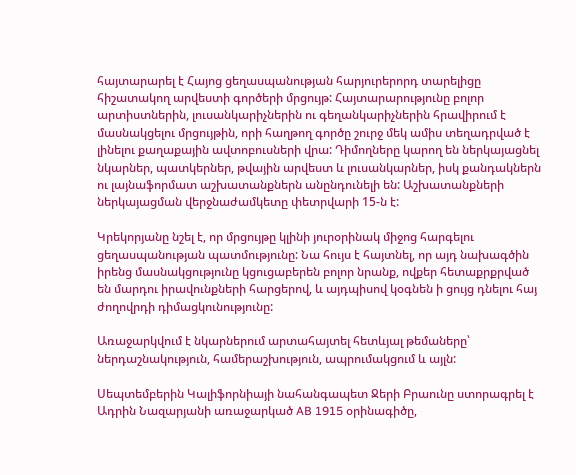հայտարարել է Հայոց ցեղասպանության հարյուրերորդ տարելիցը հիշատակող արվեստի գործերի մրցույթ: Հայտարարությունը բոլոր արտիստներին, լուսանկարիչներին ու գեղանկարիչներին հրավիրում է մասնակցելու մրցույթին, որի հաղթող գործը շուրջ մեկ ամիս տեղադրված է լինելու քաղաքային ավտոբուսների վրա: Դիմողները կարող են ներկայացնել նկարներ, պատկերներ, թվային արվեստ և լուսանկարներ, իսկ քանդակներն ու լայնաֆորմատ աշխատանքներն անընդունելի են: Աշխատանքների ներկայացման վերջնաժամկետը փետրվարի 15-ն է:

Կրեկորյանը նշել է, որ մրցույթը կլինի յուրօրինակ միջոց հարգելու ցեղասպանության պատմությունը: Նա հույս է հայտնել, որ այդ նախագծին իրենց մասնակցությունը կցուցաբերեն բոլոր նրանք, ովքեր հետաքրքրված են մարդու իրավունքների հարցերով, և այդպիսով կօգնեն ի ցույց դնելու հայ ժողովրդի դիմացկունությունը:

Առաջարկվում է նկարներում արտահայտել հետևյալ թեմաները՝ ներդաշնակություն, համերաշխություն, ապրումակցում և այլն:

Սեպտեմբերին Կալիֆորնիայի նահանգապետ Ջերի Բրաունը ստորագրել է Ադրին Նազարյանի առաջարկած AB 1915 օրինագիծը,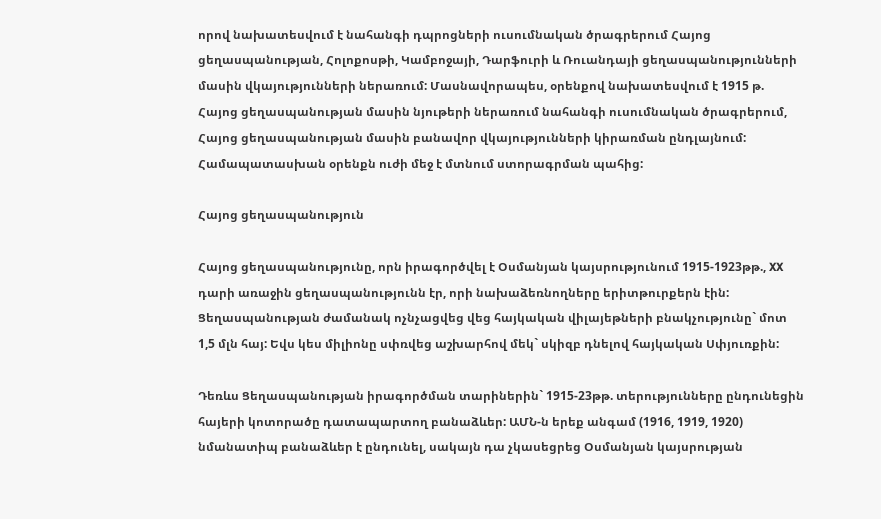որով նախատեսվում է նահանգի դպրոցների ուսումնական ծրագրերում Հայոց ցեղասպանության, Հոլոքոսթի, Կամբոջայի, Դարֆուրի և Ռուանդայի ցեղասպանությունների մասին վկայությունների ներառում: Մասնավորապես, օրենքով նախատեսվում է 1915 թ. Հայոց ցեղասպանության մասին նյութերի ներառում նահանգի ուսումնական ծրագրերում, Հայոց ցեղասպանության մասին բանավոր վկայությունների կիրառման ընդլայնում: Համապատասխան օրենքն ուժի մեջ է մտնում ստորագրման պահից:

Հայոց ցեղասպանություն

Հայոց ցեղասպանությունը, որն իրագործվել է Օսմանյան կայսրությունում 1915-1923թթ., XX դարի առաջին ցեղասպանությունն էր, որի նախաձեռնողները երիտթուրքերն էին: Ցեղասպանության ժամանակ ոչնչացվեց վեց հայկական վիլայեթների բնակչությունը` մոտ 1,5 մլն հայ: Եվս կես միլիոնը սփռվեց աշխարհով մեկ` սկիզբ դնելով հայկական Սփյուռքին:

Դեռևս Ցեղասպանության իրագործման տարիներին` 1915-23թթ. տերությունները ընդունեցին հայերի կոտորածը դատապարտող բանաձևեր: ԱՄՆ-ն երեք անգամ (1916, 1919, 1920) նմանատիպ բանաձևեր է ընդունել, սակայն դա չկասեցրեց Օսմանյան կայսրության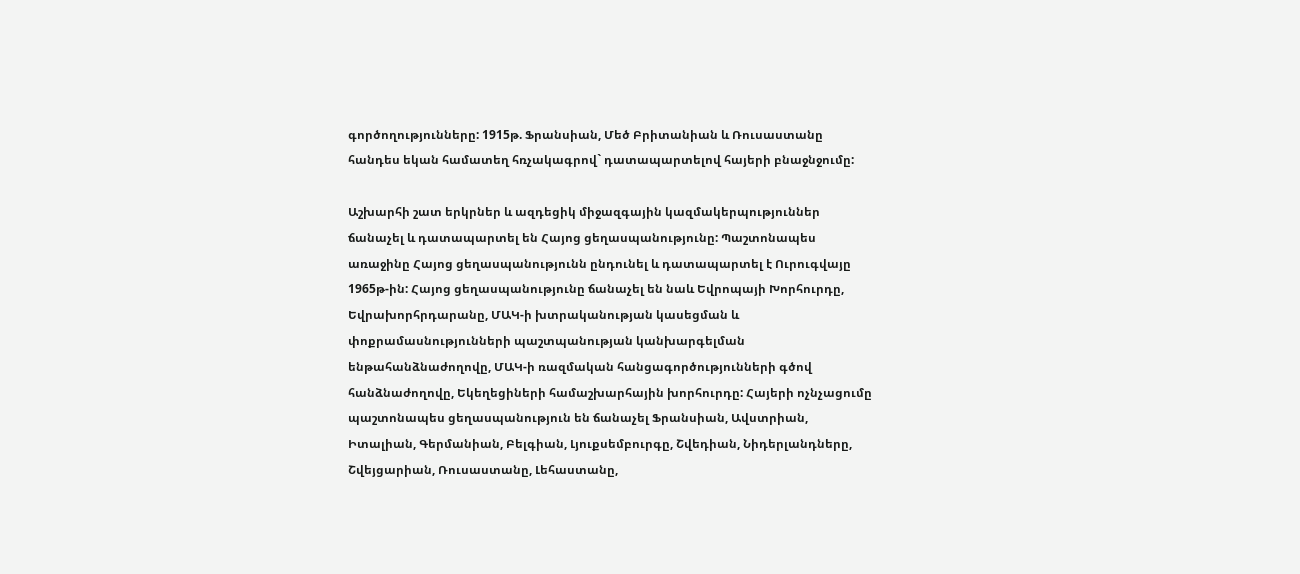գործողությունները: 1915թ. Ֆրանսիան, Մեծ Բրիտանիան և Ռուսաստանը հանդես եկան համատեղ հռչակագրով` դատապարտելով հայերի բնաջնջումը:

Աշխարհի շատ երկրներ և ազդեցիկ միջազգային կազմակերպություններ ճանաչել և դատապարտել են Հայոց ցեղասպանությունը: Պաշտոնապես առաջինը Հայոց ցեղասպանությունն ընդունել և դատապարտել է Ուրուգվայը 1965թ-ին: Հայոց ցեղասպանությունը ճանաչել են նաև Եվրոպայի Խորհուրդը, Եվրախորհրդարանը, ՄԱԿ-ի խտրականության կասեցման և փոքրամասնությունների պաշտպանության կանխարգելման ենթահանձնաժողովը, ՄԱԿ-ի ռազմական հանցագործությունների գծով հանձնաժողովը, Եկեղեցիների համաշխարհային խորհուրդը: Հայերի ոչնչացումը պաշտոնապես ցեղասպանություն են ճանաչել Ֆրանսիան, Ավստրիան, Իտալիան, Գերմանիան, Բելգիան, Լյուքսեմբուրգը, Շվեդիան, Նիդերլանդները, Շվեյցարիան, Ռուսաստանը, Լեհաստանը,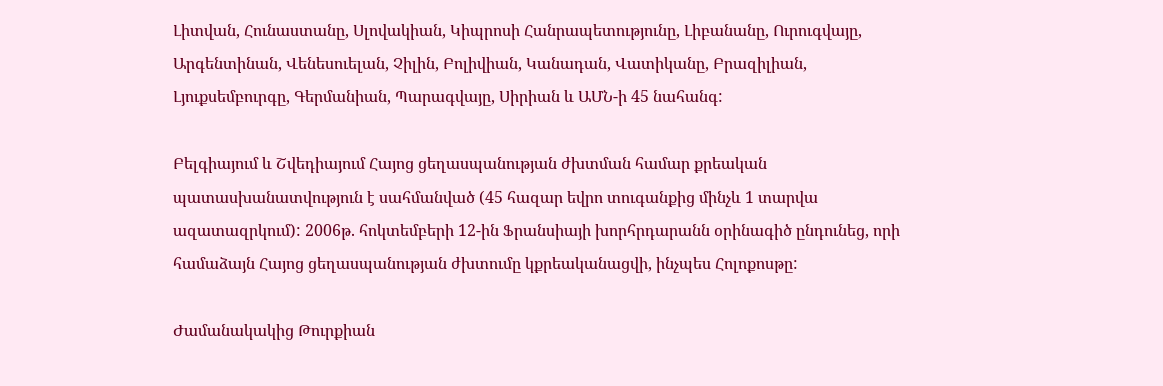Լիտվան, Հունաստանը, Սլովակիան, Կիպրոսի Հանրապետությունը, Լիբանանը, Ուրուգվայը, Արգենտինան, Վենեսուելան, Չիլին, Բոլիվիան, Կանադան, Վատիկանը, Բրազիլիան, Լյուքսեմբուրգը, Գերմանիան, Պարագվայը, Սիրիան և ԱՄՆ-ի 45 նահանգ:

Բելգիայում և Շվեդիայում Հայոց ցեղասպանության ժխտման համար քրեական պատասխանատվություն է սահմանված (45 հազար եվրո տուգանքից մինչև 1 տարվա ազատազրկում): 2006թ. հոկտեմբերի 12-ին Ֆրանսիայի խորհրդարանն օրինագիծ ընդունեց, որի համաձայն Հայոց ցեղասպանության ժխտումը կքրեականացվի, ինչպես Հոլոքոսթը:

Ժամանակակից Թուրքիան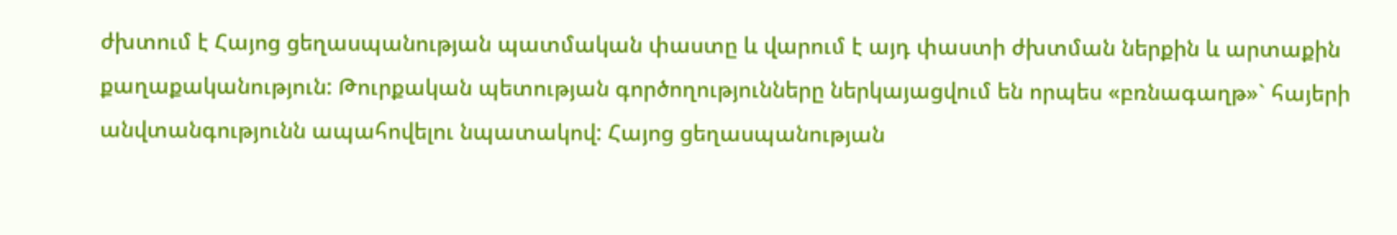ժխտում է Հայոց ցեղասպանության պատմական փաստը և վարում է այդ փաստի ժխտման ներքին և արտաքին քաղաքականություն: Թուրքական պետության գործողությունները ներկայացվում են որպես «բռնագաղթ»` հայերի անվտանգությունն ապահովելու նպատակով: Հայոց ցեղասպանության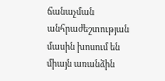ճանաչման անհրաժեշտության մասին խոսում են միայն առանձին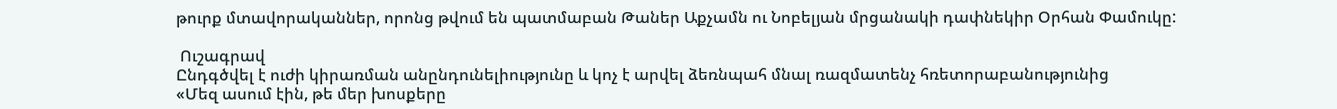թուրք մտավորականներ, որոնց թվում են պատմաբան Թաներ Աքչամն ու Նոբելյան մրցանակի դափնեկիր Օրհան Փամուկը:

 Ուշագրավ
Ընդգծվել է ուժի կիրառման անընդունելիությունը և կոչ է արվել ձեռնպահ մնալ ռազմատենչ հռետորաբանությունից
«Մեզ ասում էին, թե մեր խոսքերը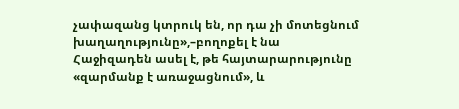չափազանց կտրուկ են, որ դա չի մոտեցնում խաղաղությունը»,–բողոքել է նա
Հաջիզադեն ասել է, թե հայտարարությունը «զարմանք է առաջացնում», և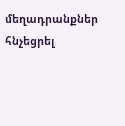մեղադրանքներ հնչեցրել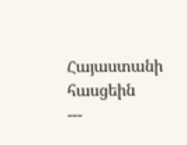Հայաստանի հասցեին
---